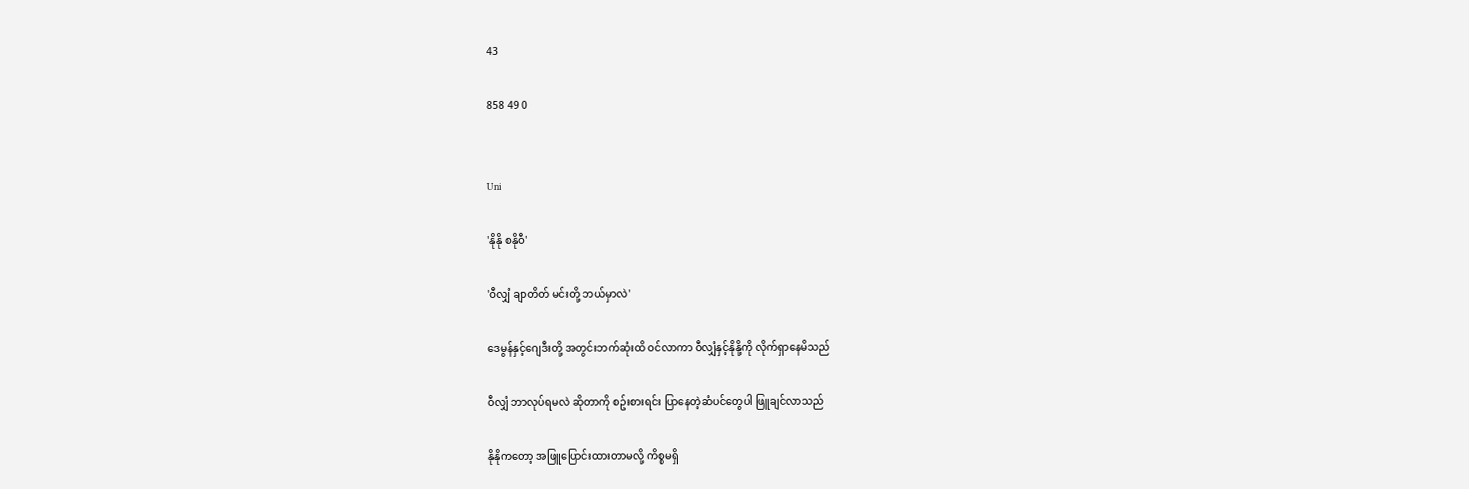43

858 49 0


Uni

'နိုနို စနိုဝီ'

'ဝီလျှံ ချာတိတ် မင်းတို့ ဘယ်မှာလဲ'

ဒေမွန်နှင့်ဂျေဒီးတို့ အတွင်းဘက်ဆုံးထိ ဝင်လာကာ ဝီလျှံနှင့်နိုနို့ကို လိုက်ရှာနေမိသည်

ဝီလျှံ ဘာလုပ်ရမလဲ ဆိုတာကို စဥ်းစားရင်း ပြာနေတဲ့ဆံပင်တွေပါ ဖြူချင်လာသည်

နိုနိုကတော့ အဖြူပြောင်းထားတာမလို့ ကိစ္စမရှိ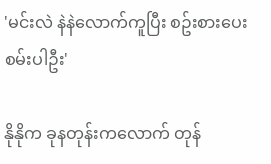'မင်းလဲ နဲနဲလောက်ကူပြီး စဥ်းစားပေးစမ်းပါဦး'

နိုနိုက ခုနတုန်းကလောက် တုန်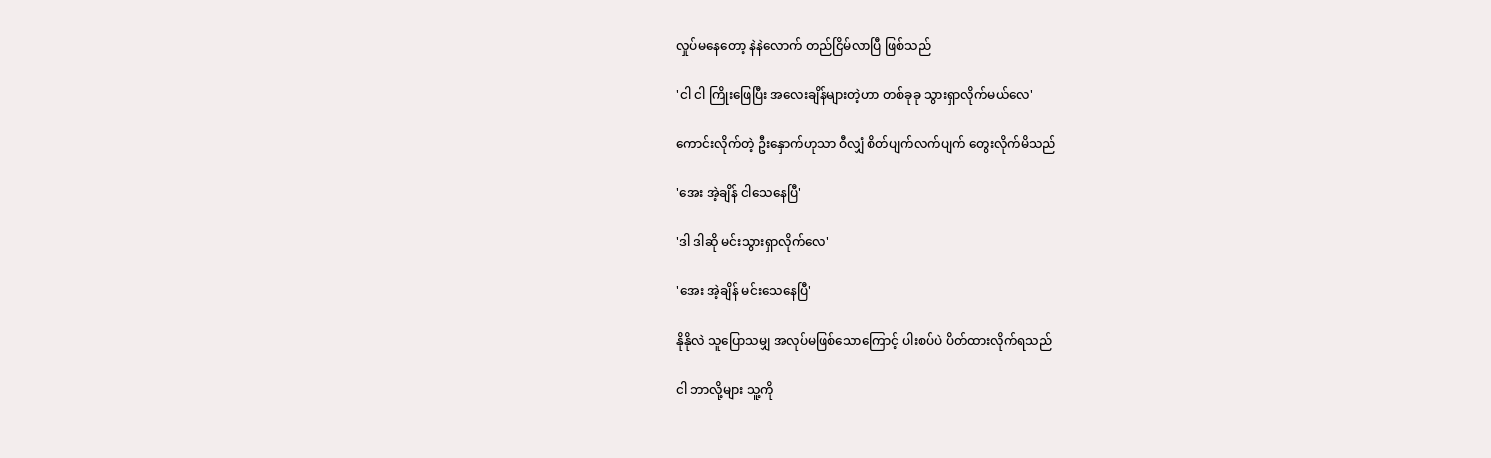လှုပ်မနေတော့ နဲနဲလောက် တည်ငြိမ်လာပြီ ဖြစ်သည်

'ငါ ငါ ကြိုးဖြေပြီး အလေးချိန်များတဲ့ဟာ တစ်ခုခု သွားရှာလိုက်မယ်လေ'

ကောင်းလိုက်တဲ့ ဦးနှောက်ဟုသာ ဝီလျှံ စိတ်ပျက်လက်ပျက် တွေးလိုက်မိသည်

'အေး အဲ့ချိန် ငါသေနေပြီ'

'ဒါ ဒါဆို မင်းသွားရှာလိုက်လေ'

'အေး အဲ့ချိန် မင်းသေနေပြီ'

နိုနိုလဲ သူပြောသမျှ အလုပ်မဖြစ်သောကြောင့် ပါးစပ်ပဲ ပိတ်ထားလိုက်ရသည်

ငါ ဘာလို့များ သူ့ကို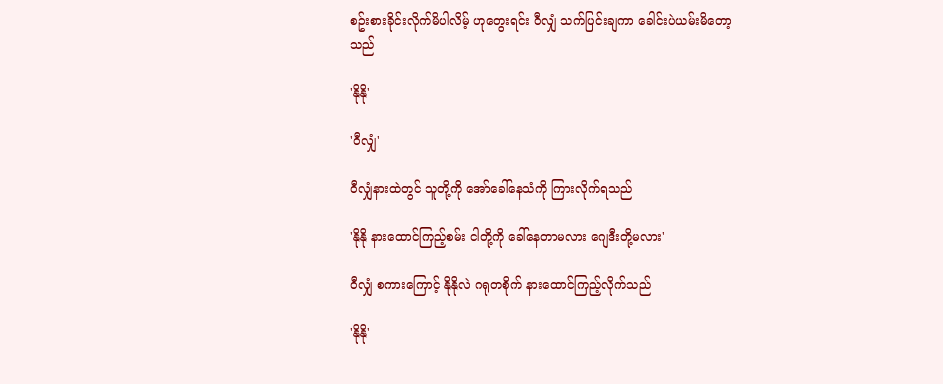စဥ်းစားခိုင်းလိုက်မိပါလိမ့် ဟုတွေးရင်း ဝီလျှံ သက်ပြင်းချကာ ခေါင်းပဲယမ်းမိတော့သည်

'နိုနို'

'ဝီလျှံ'

ဝီလျှံနားထဲတွင် သူတို့ကို အော်ခေါ်နေသံကို ကြားလိုက်ရသည်

'နိုနို နားထောင်ကြည့်စမ်း ငါတို့ကို ခေါ်နေတာမလား ဂျေဒီးတို့မလား'

ဝီလျှံ စကားကြောင့် နိုနိုလဲ ဂရုတစိုက် နားထောင်ကြည့်လိုက်သည်

'နိုနို'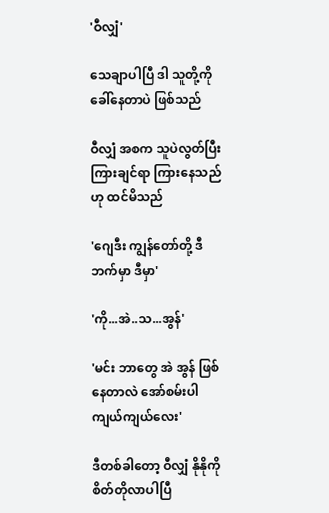'ဝီလျှံ'

သေချာပါပြီ ဒါ သူတို့ကို ခေါ်နေတာပဲ ဖြစ်သည်

ဝီလျှံ အစက သူပဲလွတ်ပြီး ကြားချင်ရာ ကြားနေသည်ဟု ထင်မိသည်

'ဂျေဒီး ကျွန်တော်တို့ ဒီဘက်မှာ ဒီမှာ'

'ကို...အဲ..သ...အွန်'

'မင်း ဘာတွေ အဲ အွန် ဖြစ်နေတာလဲ အော်စမ်းပါ ကျယ်ကျယ်လေး'

ဒီတစ်ခါတော့ ဝီလျှံ နိုနိုကို စိတ်တိုလာပါပြီ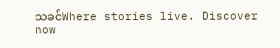သခင်Where stories live. Discover now